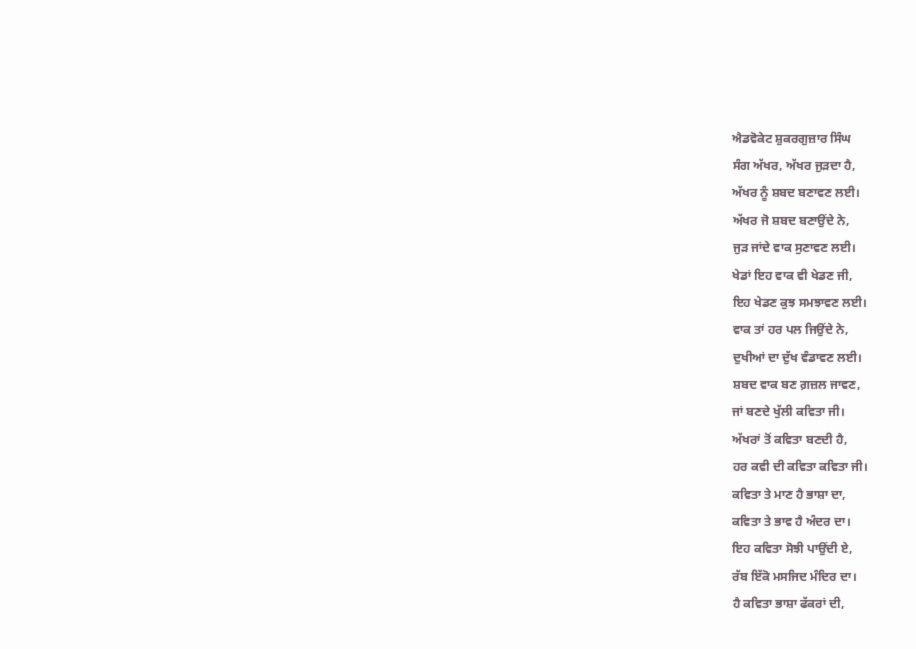ਐਡਵੋਕੇਟ ਸ਼ੁਕਰਗੁਜ਼ਾਰ ਸਿੰਘ
ਸੰਗ ਅੱਖਰ, ਅੱਖਰ ਜੁੜਦਾ ਹੈ,
ਅੱਖਰ ਨੂੰ ਸ਼ਬਦ ਬਣਾਵਣ ਲਈ।
ਅੱਖਰ ਜੋ ਸ਼ਬਦ ਬਣਾਉਂਦੇ ਨੇ,
ਜੁੜ ਜਾਂਦੇ ਵਾਕ ਸੁਣਾਵਣ ਲਈ।
ਖੇਡਾਂ ਇਹ ਵਾਕ ਵੀ ਖੇਡਣ ਜੀ,
ਇਹ ਖੇਡਣ ਕੁਝ ਸਮਝਾਵਣ ਲਈ।
ਵਾਕ ਤਾਂ ਹਰ ਪਲ ਜਿਉਂਦੇ ਨੇ,
ਦੁਖੀਆਂ ਦਾ ਦੁੱਖ ਵੰਡਾਵਣ ਲਈ।
ਸ਼ਬਦ ਵਾਕ ਬਣ ਗ਼ਜ਼ਲ ਜਾਵਣ,
ਜਾਂ ਬਣਦੇ ਖੁੱਲੀ ਕਵਿਤਾ ਜੀ।
ਅੱਖਰਾਂ ਤੋਂ ਕਵਿਤਾ ਬਣਦੀ ਹੈ,
ਹਰ ਕਵੀ ਦੀ ਕਵਿਤਾ ਕਵਿਤਾ ਜੀ।
ਕਵਿਤਾ ਤੇ ਮਾਣ ਹੈ ਭਾਸ਼ਾ ਦਾ,
ਕਵਿਤਾ ਤੇ ਭਾਵ ਹੈ ਅੰਦਰ ਦਾ।
ਇਹ ਕਵਿਤਾ ਸੋਝੀ ਪਾਉਂਦੀ ਏ,
ਰੱਬ ਇੱਕੋ ਮਸਜਿਦ ਮੰਦਿਰ ਦਾ।
ਹੈ ਕਵਿਤਾ ਭਾਸ਼ਾ ਫੱਕਰਾਂ ਦੀ,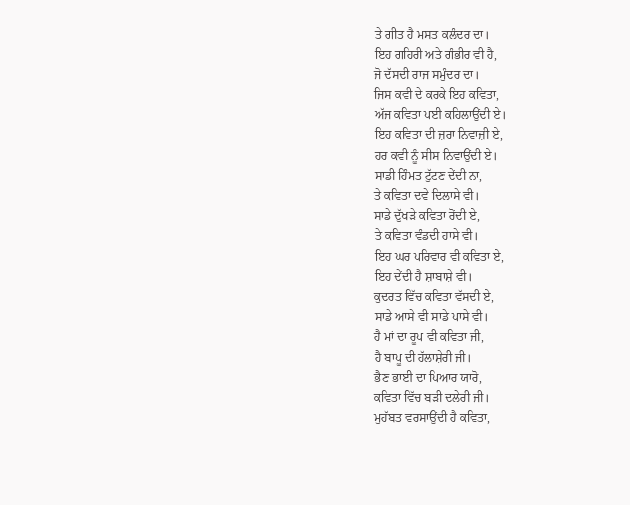ਤੇ ਗੀਤ ਹੈ ਮਸਤ ਕਲੰਦਰ ਦਾ।
ਇਹ ਗਹਿਰੀ ਅਤੇ ਗੰਭੀਰ ਵੀ ਹੈ,
ਜੋ ਦੱਸਦੀ ਰਾਜ ਸਮੁੰਦਰ ਦਾ।
ਜਿਸ ਕਵੀ ਦੇ ਕਰਕੇ ਇਹ ਕਵਿਤਾ,
ਅੱਜ ਕਵਿਤਾ ਪਈ ਕਹਿਲਾਉਂਦੀ ਏ।
ਇਹ ਕਵਿਤਾ ਦੀ ਜ਼ਰਾ ਨਿਵਾਜ਼ੀ ਏ,
ਹਰ ਕਵੀ ਨੂੰ ਸੀਸ ਨਿਵਾਉਂਦੀ ਏ।
ਸਾਡੀ ਹਿੰਮਤ ਟੁੱਟਣ ਦੇਂਦੀ ਨਾ,
ਤੇ ਕਵਿਤਾ ਦਵੇ ਦਿਲਾਸੇ ਵੀ।
ਸਾਡੇ ਦੁੱਖੜੇ ਕਵਿਤਾ ਰੋਂਦੀ ਏ,
ਤੇ ਕਵਿਤਾ ਵੰਡਦੀ ਹਾਸੇ ਵੀ।
ਇਹ ਘਰ ਪਰਿਵਾਰ ਵੀ ਕਵਿਤਾ ਏ,
ਇਹ ਦੇਂਦੀ ਹੈ ਸ਼ਾਬਾਸ਼ੇ ਵੀ।
ਕੁਦਰਤ ਵਿੱਚ ਕਵਿਤਾ ਵੱਸਦੀ ਏ,
ਸਾਡੇ ਆਸੇ ਵੀ ਸਾਡੇ ਪਾਸੇ ਵੀ।
ਹੈ ਮਾਂ ਦਾ ਰੂਪ ਵੀ ਕਵਿਤਾ ਜੀ,
ਹੈ ਬਾਪੂ ਦੀ ਹੱਲਾਸ਼ੇਰੀ ਜੀ।
ਭੈਣ ਭਾਈ ਦਾ ਪਿਆਰ ਯਾਰੋ,
ਕਵਿਤਾ ਵਿੱਚ ਬੜੀ ਦਲੇਰੀ ਜੀ।
ਮੁਹੱਬਤ ਵਰਸਾਉਂਦੀ ਹੈ ਕਵਿਤਾ,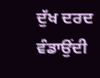ਦੁੱਖ ਦਰਦ ਵੰਡਾਉਂਦੀ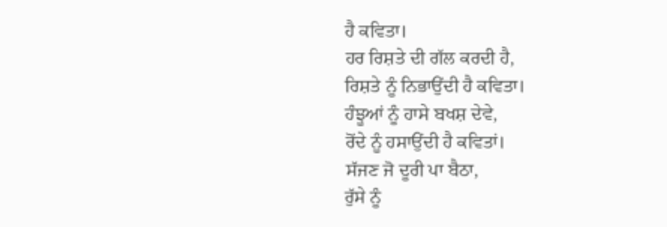ਹੈ ਕਵਿਤਾ।
ਹਰ ਰਿਸ਼ਤੇ ਦੀ ਗੱਲ ਕਰਦੀ ਹੈ,
ਰਿਸ਼ਤੇ ਨੂੰ ਨਿਭਾਉਂਦੀ ਹੈ ਕਵਿਤਾ।
ਹੰਝੂਆਂ ਨੂੰ ਹਾਸੇ ਬਖਸ਼ ਦੇਵੇ,
ਰੋਂਦੇ ਨੂੰ ਹਸਾਉਂਦੀ ਹੈ ਕਵਿਤਾਂ।
ਸੱਜਣ ਜੋ ਦੂਰੀ ਪਾ ਬੈਠਾ,
ਰੁੱਸੇ ਨੂੰ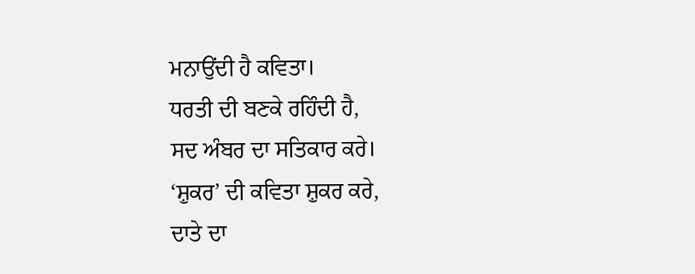ਮਨਾਉਂਦੀ ਹੈ ਕਵਿਤਾ।
ਧਰਤੀ ਦੀ ਬਣਕੇ ਰਹਿੰਦੀ ਹੈ,
ਸਦ ਅੰਬਰ ਦਾ ਸਤਿਕਾਰ ਕਰੇ।
‘ਸ਼ੁਕਰ’ ਦੀ ਕਵਿਤਾ ਸ਼ੁਕਰ ਕਰੇ,
ਦਾਤੇ ਦਾ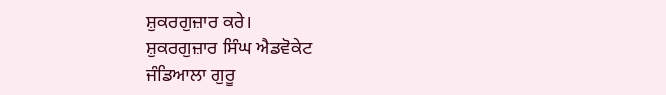ਸ਼ੁਕਰਗੁਜ਼ਾਰ ਕਰੇ।
ਸ਼ੁਕਰਗੁਜ਼ਾਰ ਸਿੰਘ ਐਡਵੋਕੇਟ
ਜੰਡਿਆਲਾ ਗੁਰੂ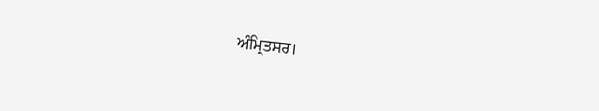ਅੰਮ੍ਰਿਤਸਰ।